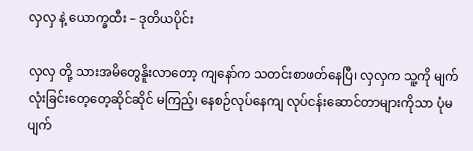လှလှ နဲ့ ယောက္ခထီး – ဒုတိယပိုင်း

လှလှ တို့ သားအမိတွေနိူးလာတော့ ကျနော်က သတင်းစာဖတ်နေပြီ၊ လှလှက သူ့ကို မျက်လုံးခြင်းတေ့တေ့ဆိုင်ဆိုင် မကြည့်၊ နေစဉ်လုပ်နေကျ လုပ်ငန်းဆောင်တာများကိုသာ ပုံမပျက်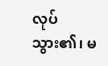လုပ်သွား၏၊ မ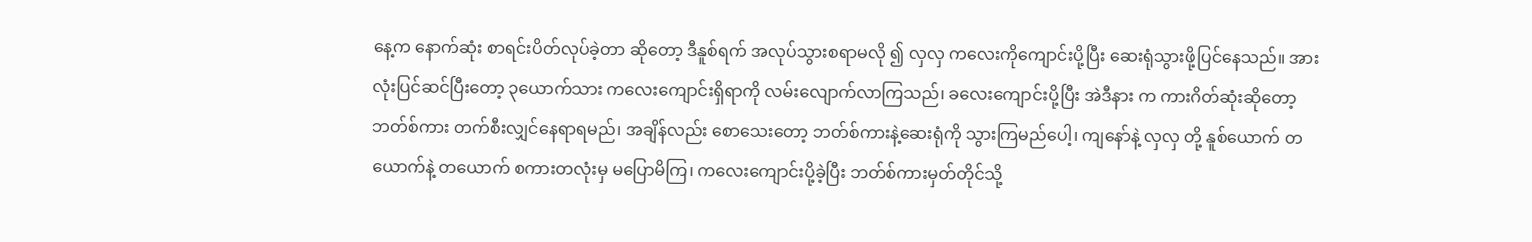နေ့က နောက်ဆုံး စာရင်းပိတ်လုပ်ခဲ့တာ ဆိုတော့ ဒီနူစ်ရက် အလုပ်သွားစရာမလို ၍ လှလှ ကလေးကိုကျောင်းပို့ပြီး ဆေးရုံသွားဖို့ပြင်နေသည်။ အားလုံးပြင်ဆင်ပြီးတော့ ၃ယောက်သား ကလေးကျောင်းရှိရာကို လမ်းလျောက်လာကြသည်၊ ခလေးကျောင်းပို့ပြီး အဲဒီနား က ကားဂိတ်ဆုံးဆိုတော့ ဘတ်စ်ကား တက်စီးလျှင်နေရာရမည်၊ အချိန်လည်း စောသေးတော့ ဘတ်စ်ကားနဲ့ဆေးရုံကို သွားကြမည်ပေါ့၊ ကျနော်နဲ့ လှလှ တို့ နူစ်ယောက် တယောက်နဲ့ တယောက် စကားတလုံးမှ မပြောမိကြ၊ ကလေးကျောင်းပို့ခဲ့ပြီး ဘတ်စ်ကားမှတ်တိုင်သို့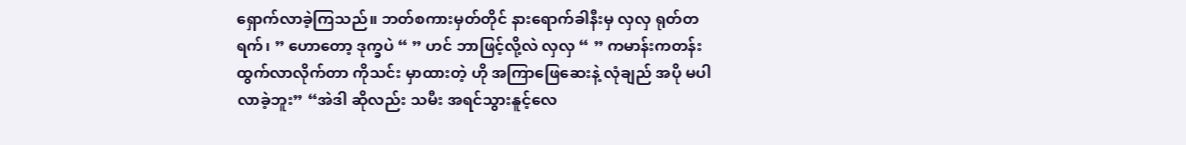ရှောက်လာခဲ့ကြသည်။ ဘတ်စကားမှတ်တိုင် နားရောက်ခါနီးမှ လှလှ ရုတ်တရက်၊ ” ဟောတော့ ဒုက္ခပဲ “ ” ဟင် ဘာဖြင့်လို့လဲ လှလှ “ ” ကမာန်းကတန်း ထွက်လာလိုက်တာ ကိုသင်း မှာထားတဲ့ ဟို အကြာဖြေဆေးနဲ့ လုံချည် အပို မပါလာခဲ့ဘူး” “အဲဒါ ဆိုလည်း သမီး အရင်သွားနူင့်လေ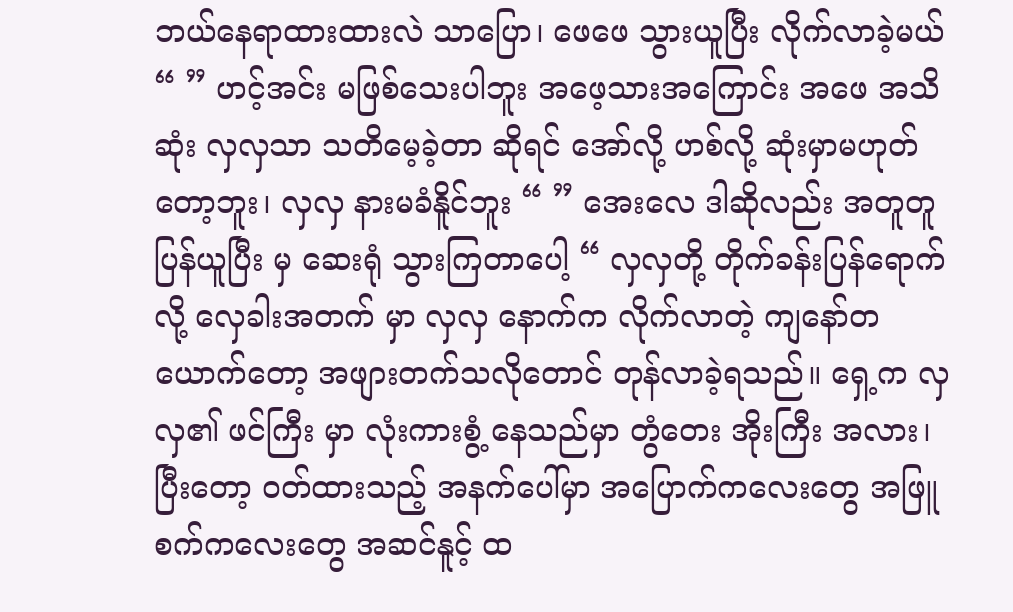ဘယ်နေရာထားထားလဲ သာပြော၊ ဖေဖေ သွားယူပြီး လိုက်လာခဲ့မယ် “ ” ဟင့်အင်း မဖြစ်သေးပါဘူး အဖေ့သားအကြောင်း အဖေ အသိဆုံး လှလှသာ သတိမေ့ခဲ့တာ ဆိုရင် အော်လို့ ဟစ်လို့ ဆုံးမှာမဟုတ်တော့ဘူး၊ လှလှ နားမခံနိူင်ဘူး “ ” အေးလေ ဒါဆိုလည်း အတူတူ ပြန်ယူပြီး မှ ဆေးရုံ သွားကြတာပေါ့ “ လှလှတို့ တိုက်ခန်းပြန်ရောက်လို့ လှေခါးအတက် မှာ လှလှ နောက်က လိုက်လာတဲ့ ကျနော်တယောက်တော့ အဖျားတက်သလိုတောင် တုန်လာခဲ့ရသည်။ ရှေ့က လှလှ၏ ဖင်ကြီး မှာ လုံးကားစွံ့ နေသည်မှာ တွံတေး အိုးကြီး အလား၊ ပြီးတော့ ဝတ်ထားသည့် အနက်ပေါ်မှာ အပြောက်ကလေးတွေ အဖြူစက်ကလေးတွေ အဆင်နူင့် ထ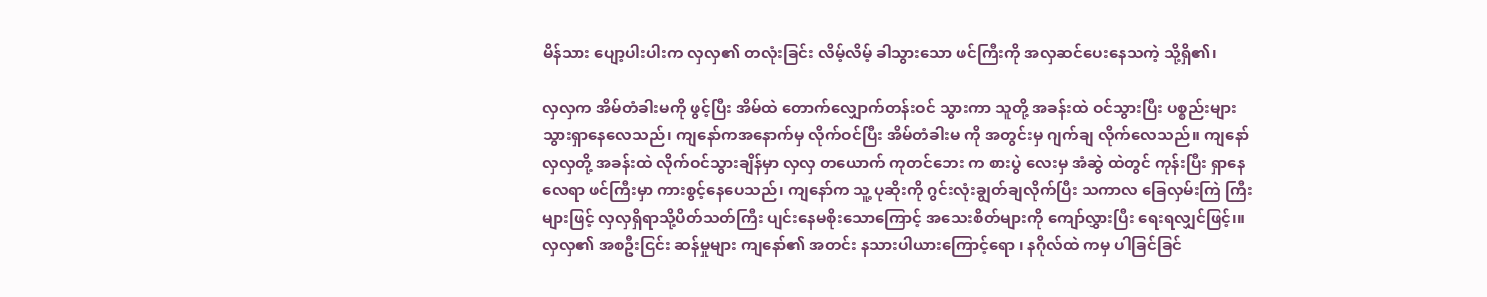မိန်သား ပျော့ပါးပါးက လှလှ၏ တလုံးခြင်း လိမ့်လိမ့် ခါသွားသော ဖင်ကြီးကို အလှဆင်ပေးနေသကဲ့ သို့ရှိ၏၊

လှလှက အိမ်တံခါးမကို ဖွင့်ပြီး အိမ်ထဲ တောက်လျှောက်တန်းဝင် သွားကာ သူတို့ အခန်းထဲ ဝင်သွားပြီး ပစ္စည်းများ သွားရှာနေလေသည်၊ ကျနော်ကအနောက်မှ လိုက်ဝင်ပြီး အိမ်တံခါးမ ကို အတွင်းမှ ဂျက်ချ လိုက်လေသည်။ ကျနော် လှလှတို့ အခန်းထဲ လိုက်ဝင်သွားချိန်မှာ လှလှ တယောက် ကုတင်ဘေး က စားပွဲ လေးမှ အံဆွဲ ထဲတွင် ကုန်းပြီး ရှာနေလေရာ ဖင်ကြီးမှာ ကားစွင့်နေပေသည်၊ ကျနော်က သူ့ ပုဆိုးကို ဂွင်းလုံးချွတ်ချလိုက်ပြီး သကာလ ခြေလှမ်းကြဲ ကြီး များဖြင့် လှလှရှိရာသို့ပိတ်သတ်ကြီး ပျင်းနေမစိုးသောကြောင့် အသေးစိတ်များကို ကျော်လွှားပြီး ရေးရလျှင်ဖြင့်၊။ လှလှ၏ အစဦးငြင်း ဆန်မှုများ ကျနော်၏ အတင်း နသားပါယားကြောင့်ရော ၊ နဂိုလ်ထဲ ကမှ ပါခြင်ခြင်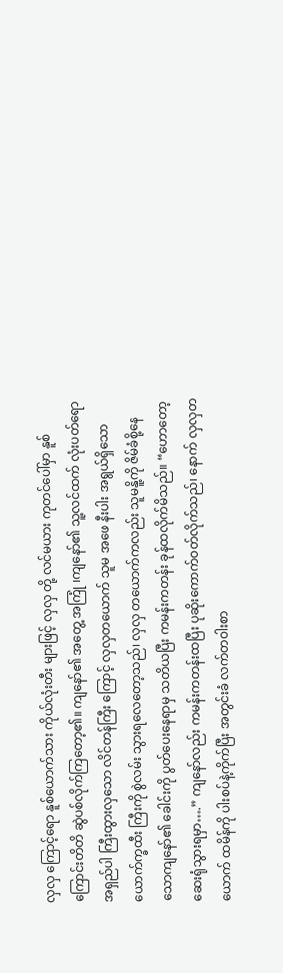လှလှ ကြောင့်ရော နူစ်ယောက်သား ကိုယ်လုံးတီး များဖြင့် လှလှ တို့ လင်မယား ကုတင်ပေါ်မှာ နူစ်ကြောင်းတိတိ ဆွဲပစ်လိုက်ကြတော့၏။ ကျနော်၏ အတွေ့ အကြုံ ၊ကျနော်၏ သူ့လင်ထက် လုံးပတ်ရော အရှည်ပါ ကြီးထွားလှသော လိင်တန်ကြီး ကြောင့် လှလှတယောက် သူမ အဖေ နီးပါး အရွယ်ရှိသော ယောက်က္ခထီး ကြီးကို စွဲလမ်း သွားရလေတော့သည်၊ လှလှ တယောက်ကလည်း သူမနိူ့ကို ဇိမ်ခံစို့နေသောကျနော်၏ ခေါင်းကို ပွတ်ပေးနေရာမှ သတိယပြီး ကမန်းကတန်း ခုန်ထလိုက်မိသည်။ “ဟောတော့ ဆေးရုံသွားရမှာ….” ကျနော်လည်း ကမန်းကတန်းထပြီး ပုဆိုးကောက်ဝတ်လိုက်သည်၊ နောက် လှလှတယောက် ထမိန်ကို ပါးစပ်နဲ့ကိုက်ပြီး အတွင်းခံ လက်တဝါးစာ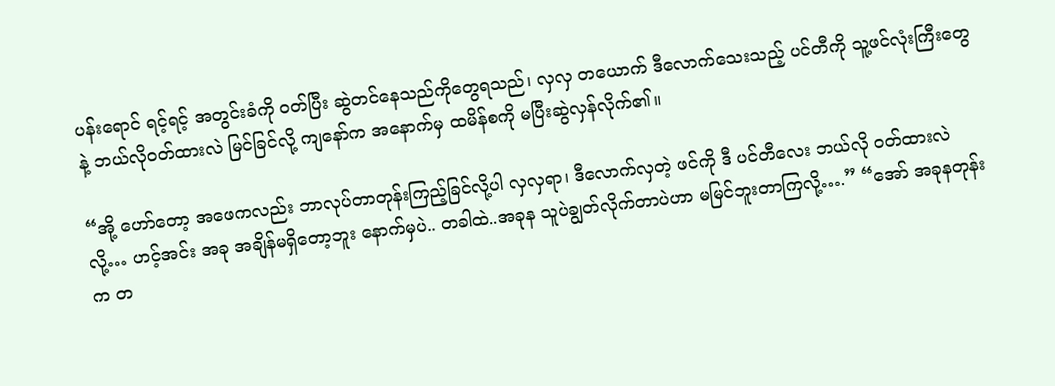ပန်းရောင် ရင့်ရင့် အတွင်းခံကို ဝတ်ပြီး ဆွဲတင်နေသည်ကိုတွေရသည်၊ လှလှ တယောက် ဒီလောက်သေးသည့် ပင်တီကို သူ့ဖင်လုံးကြီးတွေနဲ့ ဘယ်လိုဝတ်ထားလဲ မြင်ခြင်လို့ ကျနော်က အနောက်မှ ထမိန်စကို မပြီးဆွဲလှန်လိုက်၏။

“အို့ ဟော်တော့ အဖေကလည်း ဘာလုပ်တာတုန်းကြည့်ခြင်လို့ပါ လှလှရာ၊ ဒီလောက်လှတဲ့ ဖင်ကို ဒီ ပင်တီလေး ဘယ်လို ဝတ်ထားလဲ လို့… ဟင့်အင်း အခု အချိန်မရှိတော့ဘူး နောက်မှပဲ.. တခါထဲ..အခုန သူပဲချွတ်လိုက်တာပဲဟာ မမြင်ဘူးတာကြလို့….” “အော် အခုနတုန်းက တ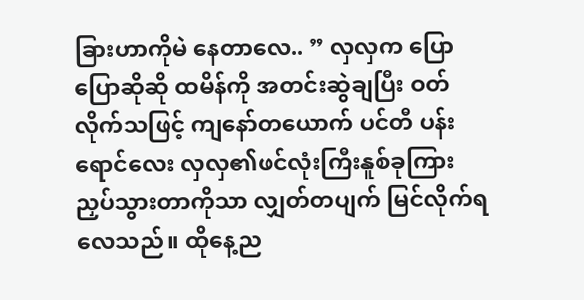ခြားဟာကိုမဲ နေတာလေ.. ” လှလှက ပြောပြောဆိုဆို ထမိန်ကို အတင်းဆွဲချပြီး ဝတ်လိုက်သဖြင့် ကျနော်တယောက် ပင်တီ ပန်းရောင်လေး လှလှ၏ဖင်လုံးကြီးနူစ်ခုကြား ညှပ်သွားတာကိုသာ လျှတ်တပျက် မြင်လိုက်ရလေသည်။ ထိုနေ့ည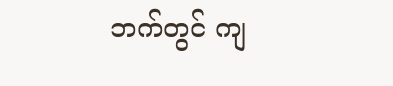ဘက်တွင် ကျ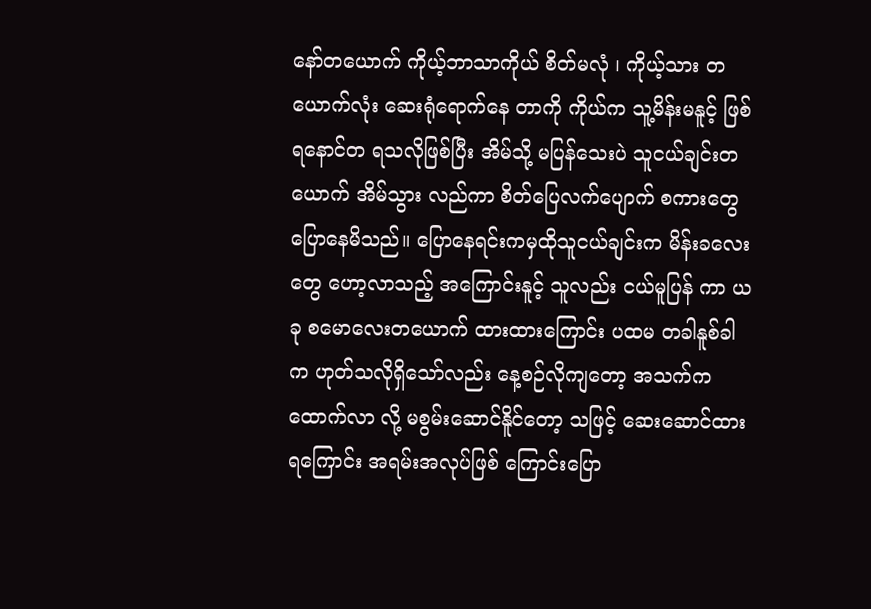နော်တယောက် ကိုယ့်ဘာသာကိုယ် စိတ်မလုံ ၊ ကိုယ့်သား တယောက်လုံး ဆေးရုံရောက်နေ တာကို ကိုယ်က သူ့မိန်းမနူင့် ဖြစ်ရနောင်တ ရသလိုဖြစ်ပြီး အိမ်သို့ မပြန်သေးပဲ သူငယ်ချင်းတယောက် အိမ်သွား လည်ကာ စိတ်ပြေလက်ပျောက် စကားတွေပြောနေမိသည်။ ပြောနေရင်းကမှထိုသူငယ်ချင်းက မိန်းခလေးတွေ ဟော့လာသည့် အကြောင်းနူင့် သူလည်း ငယ်မူပြန် ကာ ယခု စမောလေးတယောက် ထားထားကြောင်း ပထမ တခါနူစ်ခါက ဟုတ်သလိုရှိသော်လည်း နေ့စဉ်လိုကျတော့ အသက်ကထောက်လာ လို့ မစွမ်းဆောင်နိူင်တော့ သဖြင့် ဆေးဆောင်ထား ရကြောင်း အရမ်းအလုပ်ဖြစ် ကြောင်းပြော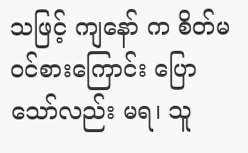သဖြင့် ကျနော် က စိတ်မဝင်စားကြောင်း ပြောသော်လည်း မရ၊ သူ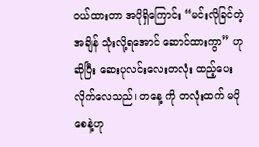ဝယ်ထားတာ အပိုရှိကြောင်း “မင်းလိုခြင်တဲ့ အချိန် သုံးလို့ရအောင် ဆောင်ထားကွာ” ဟုဆိုပြီး ဆေးပုလင်းလေးတလုံး ထည့်ပေးလိုက်လေသည်၊ တနေ့ ကို တလုံးထက် မပိုစေနဲ့ဟု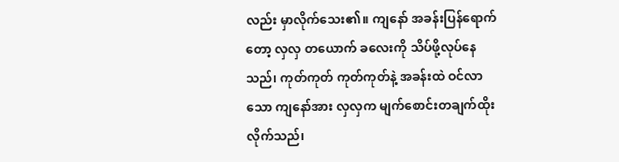လည်း မှာလိုက်သေး၏။ ကျနော် အခန်းပြန်ရောက်တော့ လှလှ တယောက် ခလေးကို သိပ်ဖို့လုပ်နေသည်၊ ကုတ်ကုတ် ကုတ်ကုတ်နဲ့ အခန်းထဲ ဝင်လာသော ကျနော်အား လှလှက မျက်စောင်းတချက်ထိုးလိုက်သည်၊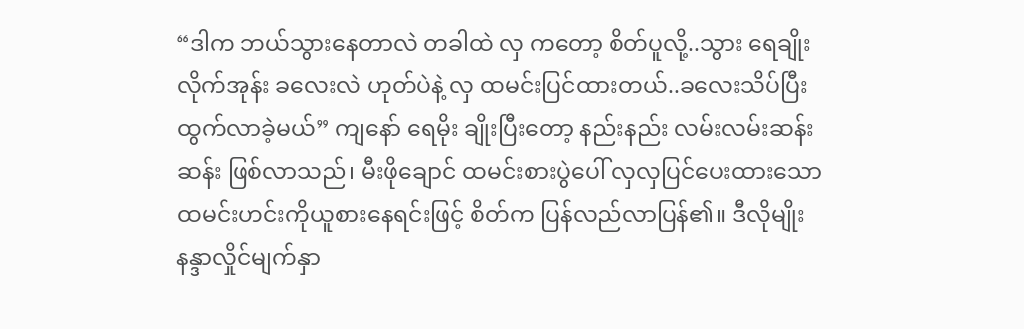“ဒါက ဘယ်သွားနေတာလဲ တခါထဲ လှ ကတော့ စိတ်ပူလို့..သွား ရေချိုးလိုက်အုန်း ခလေးလဲ ဟုတ်ပဲနဲ့ လှ ထမင်းပြင်ထားတယ်..ခလေးသိပ်ပြီး ထွက်လာခဲ့မယ်” ကျနော် ရေမိုး ချိုးပြီးတော့ နည်းနည်း လမ်းလမ်းဆန်းဆန်း ဖြစ်လာသည်၊ မီးဖိုချောင် ထမင်းစားပွဲပေါ် လှလှပြင်ပေးထားသော ထမင်းဟင်းကိုယူစားနေရင်းဖြင့် စိတ်က ပြန်လည်လာပြန်၏။ ဒီလိုမျိုး နန္ဒာလှိုင်မျက်နှာ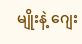မျိုးနဲ့ ဂျေး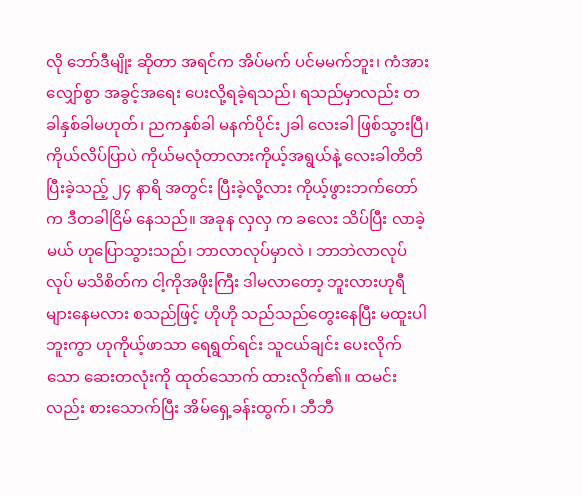လို ဘော်ဒီမျိုး ဆိုတာ အရင်က အိပ်မက် ပင်မမက်ဘူး၊ ကံအားလျှော်စွာ အခွင့်အရေး ပေးလို့ရခဲ့ရသည်၊ ရသည်မှာလည်း တခါနှစ်ခါမဟုတ်၊ ညကနှစ်ခါ မနက်ပိုင်း၂ခါ လေးခါ ဖြစ်သွားပြီ၊ ကိုယ်လိပ်ပြာပဲ ကိုယ်မလုံတာလားကိုယ့်အရွယ်နဲ့ လေးခါတိတိ ပြီးခဲ့သည့် ၂၄ နာရိ အတွင်း ပြီးခဲ့လို့လား ကိုယ့်ဖွားဘက်တော်က ဒီတခါငြိမ် နေသည်။ အခုန လှလှ က ခလေး သိပ်ပြီး လာခဲ့မယ် ဟုပြောသွားသည်၊ ဘာလာလုပ်မှာလဲ ၊ ဘာဘဲလာလုပ်လုပ် မသိစိတ်က ငါ့ကိုအဖိုးကြီး ဒါမလာတော့ ဘူးလားဟုရီများနေမလား စသည်ဖြင့် ဟိုဟို သည်သည်တွေးနေပြီး မထူးပါဘူးကွာ ဟုကိုယ့်ဖာသာ ရေရွတ်ရင်း သူငယ်ချင်း ပေးလိုက်သော ဆေးတလုံးကို ထုတ်သောက် ထားလိုက်၏။ ထမင်းလည်း စားသောက်ပြီး အိမ်ရှေ့ခန်းထွက်၊ ဘီဘီ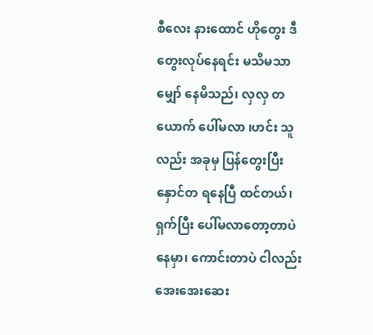စီလေး နားထောင် ဟိုတွေး ဒီတွေးလုပ်နေရင်း မသိမသာမျှော် နေမိသည်၊ လှလှ တယောက် ပေါ်မလာ ၊ဟင်း သူလည်း အခုမှ ပြန်တွေးပြီး နှောင်တ ရနေပြီ ထင်တယ်၊ ရှက်ပြီး ပေါ်မလာတော့တာပဲနေမှာ၊ ကောင်းတာပဲ ငါလည်း အေးအေးဆေး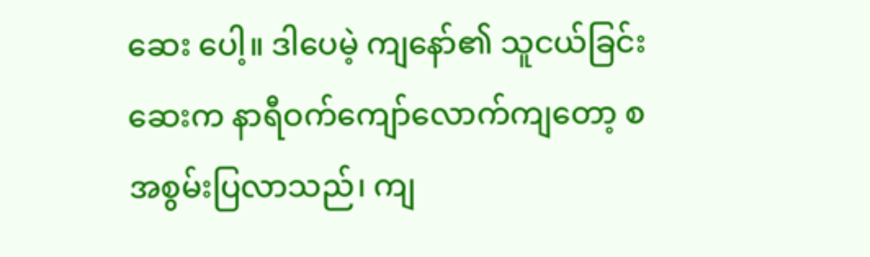ဆေး ပေါ့။ ဒါပေမဲ့ ကျနော်၏ သူငယ်ခြင်းဆေးက နာရီဝက်ကျော်လောက်ကျတော့ စအစွမ်းပြလာသည်၊ ကျ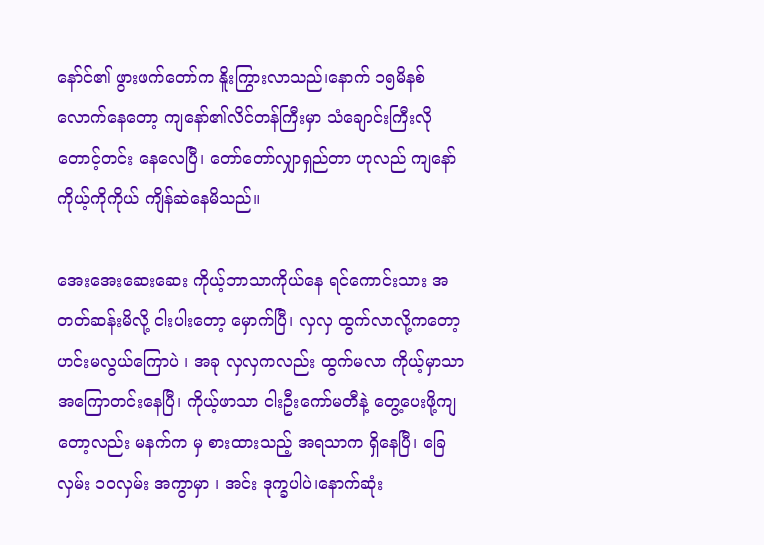နော်င်၏ ဖွားဖက်တော်က နိူးကြွားလာသည်၊နောက် ၁၅မိနစ် လောက်နေတော့ ကျနော်၏လိင်တန်ကြီးမှာ သံချောင်းကြီးလို တောင့်တင်း နေလေပြီ၊ တော်တော်လျှာရှည်တာ ဟုလည် ကျနော်ကိုယ့်ကိုကိုယ် ကျိန်ဆဲနေမိသည်။

အေးအေးဆေးဆေး ကိုယ့်ဘာသာကိုယ်နေ ရင်ကောင်းသား အတတ်ဆန်းမိလို့ ငါးပါးတော့ မှောက်ပြီ၊ လှလှ ထွက်လာလို့ကတော့ ဟင်းမလွယ်ကြောပဲ ၊ အခု လှလှကလည်း ထွက်မလာ ကိုယ့်မှာသာ အကြောတင်းနေပြီ၊ ကိုယ့်ဖာသာ ငါးဦးကော်မတီနဲ့ တွေ့ပေးဖို့ကျတော့လည်း မနက်က မှ စားထားသည့် အရသာက ရှိနေပြီ၊ ခြေလှမ်း ၁၀လှမ်း အကွာမှာ ၊ အင်း ဒုက္ခပါပဲ၊နောက်ဆုံး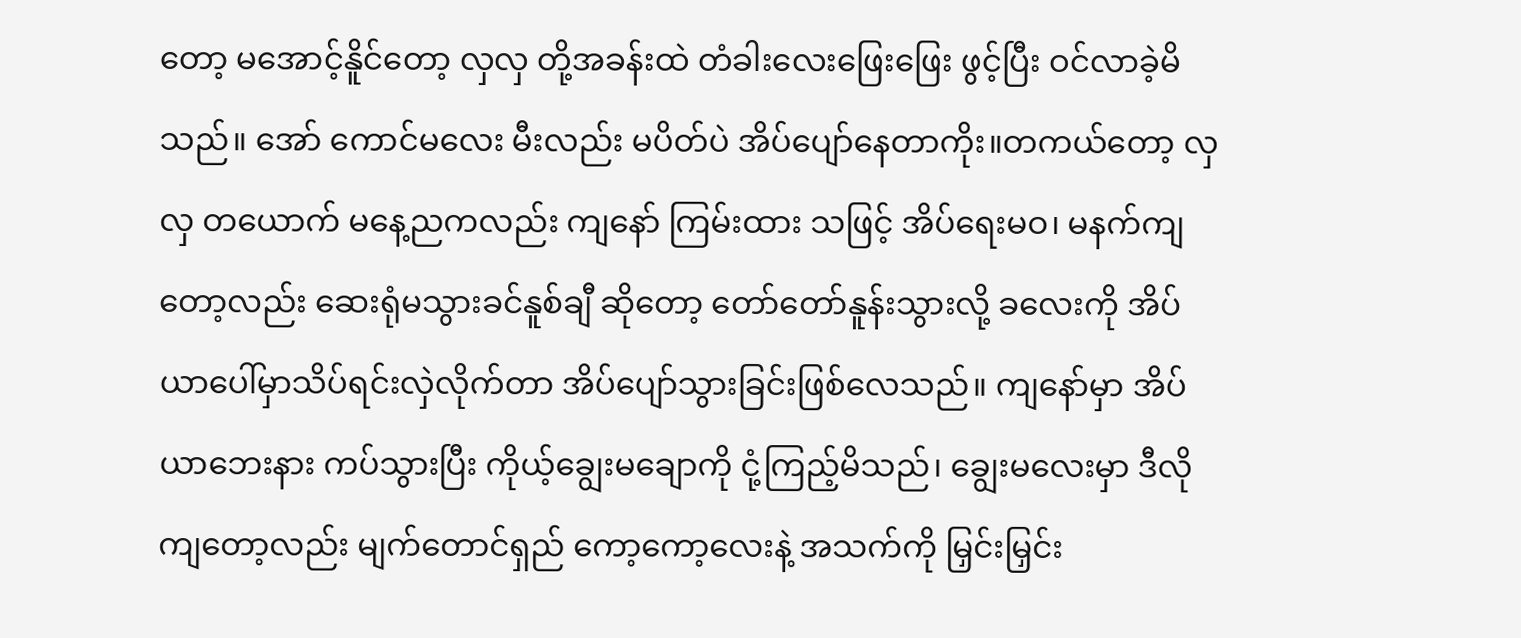တော့ မအောင့်နိူင်တော့ လှလှ တို့အခန်းထဲ တံခါးလေးဖြေးဖြေး ဖွင့်ပြီး ဝင်လာခဲ့မိသည်။ အော် ကောင်မလေး မီးလည်း မပိတ်ပဲ အိပ်ပျော်နေတာကိုး။တကယ်တော့ လှလှ တယောက် မနေ့ညကလည်း ကျနော် ကြမ်းထား သဖြင့် အိပ်ရေးမဝ၊ မနက်ကျတော့လည်း ဆေးရုံမသွားခင်နူစ်ချီ ဆိုတော့ တော်တော်နူန်းသွားလို့ ခလေးကို အိပ်ယာပေါ်မှာသိပ်ရင်းလှဲလိုက်တာ အိပ်ပျော်သွားခြင်းဖြစ်လေသည်။ ကျနော်မှာ အိပ်ယာဘေးနား ကပ်သွားပြီး ကိုယ့်ချွေးမချောကို ငုံ့ကြည့်မိသည်၊ ချွေးမလေးမှာ ဒီလိုကျတော့လည်း မျက်တောင်ရှည် ကော့ကော့လေးနဲ့ အသက်ကို မြှင်းမြှင်း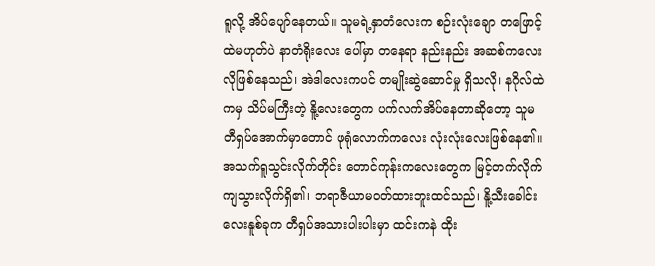ရူလို့ အိပ်ပျော်နေတယ်။ သူမရဲ့နှာတံလေးက စဉ်းလုံးချော တဖြောင့်ထဲမဟုတ်ပဲ နာတံရိုးလေး ပေါ်မှာ တနေရာ နည်းနည်း အဆစ်ကလေးလိုဖြစ်နေသည်၊ အဲဒါလေးကပင် တမျိုးဆွဲဆောင်မှု ရှိသလို၊ နဂိုလ်ထဲကမှ သိပ်မကြီးတဲ့ နိူ့လေးတွေက ပက်လက်အိပ်နေတာဆိုတော့ သူမ တီရှပ်အောက်မှာတောင် ဖုရုံလောက်ကလေး လုံးလုံးလေးဖြစ်နေ၏။ အသက်ရူသွင်းလိုက်တိုင်း တောင်ကုန်းကလေးတွေက မြင့်တက်လိုက် ကျသွားလိုက်ရှိ၏၊ ဘရာဇီယာမဝတ်ထားဘူးထင်သည်၊ နိူ့သီးခေါင်းလေးနူစ်ခုက တီရှပ်အသားပါးပါးမှာ ထင်းကနဲ ထိုး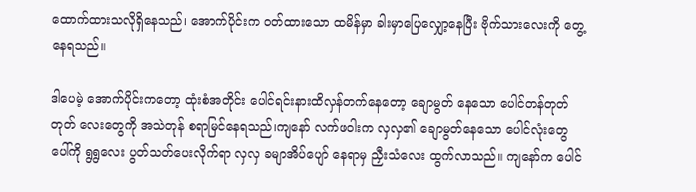ထောက်ထားသလိုရှိနေသည်၊ အောက်ပိုင်းက ဝတ်ထားသော ထမိန်မှာ ခါးမှာပြေလျှော့နေပြီး ဗိုက်သားလေးကို တွေ့နေရသည်။

ဒါပေမဲ့ အောက်ပိုင်းကတော့ ထုံးစံအတိုင်း ပေါင်ရင်းနားထိလှန်တက်နေတော့ ချောမွတ် နေသော ပေါင်တန်တုတ်တုတ် လေးတွေကို အသဲတုန် စရာမြင်နေရသည်၊ကျနော် လက်ဖဝါးက လှလှ၏ ချောမွတ်နေသော ပေါင်လုံးတွေ ပေါ်ကို ရွရွလေး ပွတ်သတ်ပေးလိုက်ရာ လှလှ ခမျာအိပ်ပျော် နေရာမှ ညှီးသံလေး ထွက်လာသည်။ ကျနော်က ပေါင်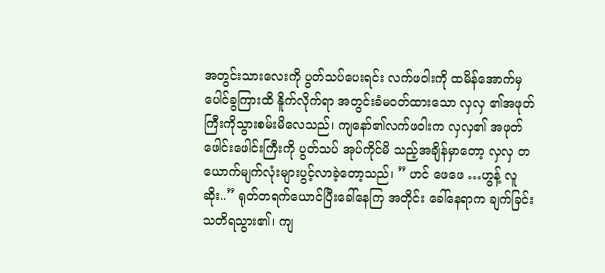အတွင်းသားလေးကို ပွတ်သပ်ပေးရင်း လက်ဖဝါးကို ထမိန်အောက်မှ ပေါင်ခွကြားထိ နိူက်လိုက်ရာ အတွင်းခံမဝတ်ထားသော လှလှ ၏အဖုတ်ကြီးကိုသွားစမ်းမိလေသည်၊ ကျနော်၏လက်ဖဝါးက လှလှ၏ အဖုတ်ဖေါင်းဖေါင်းကြီးကို ပွတ်သပ် အုပ်ကိုင်မိ သည့်အချိန်မှာတော့ လှလှ တယောက်မျက်လုံးများပွင့်လာခဲ့တော့သည်၊ ” ဟင် ဖေဖေ …ဟွန့် လူဆိုး..” ရုတ်တရက်ယောင်ပြီးခေါ်နေကြ အတိုင်း ခေါ်နေရာက ချက်ခြင်းသတိရသွား၏၊ ကျ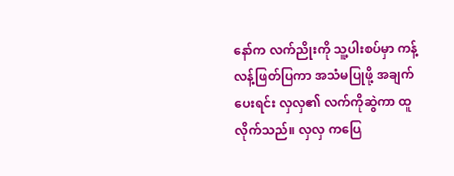နော်က လက်ညိုးကို သူ့ပါးစပ်မှာ ကန့်လန့်ဖြတ်ပြကာ အသံမပြုဖို့ အချက်ပေးရင်း လှလှ၏ လက်ကိုဆွဲကာ ထူလိုက်သည်။ လှလှ ကပြေ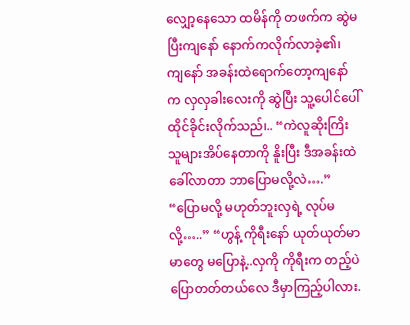လျှော့နေသော ထမိန်ကို တဖက်က ဆွဲမပြီးကျနော် နောက်ကလိုက်လာခဲ့၏၊ ကျနော် အခန်းထဲရောက်တော့ကျနော်က လှလှခါးလေးကို ဆွဲပြီး သူ့ပေါင်ပေါ်ထိုင်ခိုင်းလိုက်သည်၊.. “ကဲလူဆိုးကြိး သူများအိပ်နေတာကို နိူးပြီး ဒီအခန်းထဲခေါ်လာတာ ဘာပြောမလို့လဲ….” “ပြောမလို့ မဟုတ်ဘူးလှရဲ့ လုပ်မလို့…..” “ဟွန့် ကိုရီးနော် ယုတ်ယုတ်မာမာတွေ မပြောနဲ့..လှကို ကိုရီးက တည့်ပဲပြောတတ်တယ်လေ ဒီမှာကြည့်ပါလား.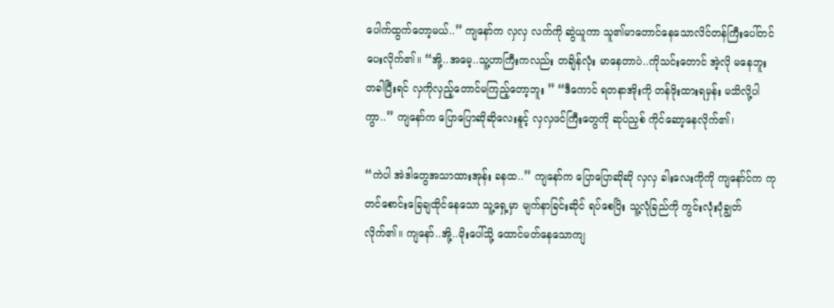ပေါက်ထွက်တော့မယ်..” ကျနော်က လှလှ လက်ကို ဆွဲယူကာ သူ၏မာတောင်နေသောလိင်တန်ကြီးပေါ်တင်ပေးလိုက်၏။ “အို့..အမေ့..သူ့ဟာကြီးကလည်း တချိန်လုံး မာနေတာပဲ..ကိုသင်းတောင် အဲ့လို မနေဘူး တခါပြီးရင် လှကိုလှည့်တောင်မကြည့်တော့ဘူး ” “ဒီကောင် ရတနာအိုးကို တန်ဖိုးထားရမှန်း မသိလို့ပါကွာ..” ကျနော်က ပြောပြောဆိုဆိုလေးနူင့် လှလှဖင်ကြီးတွေကို ဆုပ်ညှစ် ကိုင်ဆော့နေလိုက်၏၊

“ကဲပါ အဲဒါတွေအသာထားအုန်း ခနထ..” ကျနော်က ပြောပြောဆိုဆို လှလှ ခါးလေးကိုကို ကျနော်င်က ကုတင်စောင်းခြေချထိုင်နေသော သူ့ရှေ့မှာ မျက်နာခြင်းဆိုင် ရပ်စေပြိး သူ့လုံခြည်ကို ကွင်းလုံးပုံချွတ်လိုက်၏။ ကျနော်..အို့..မိုးပေါ်သို့ ထောင်မတ်နေသောကျ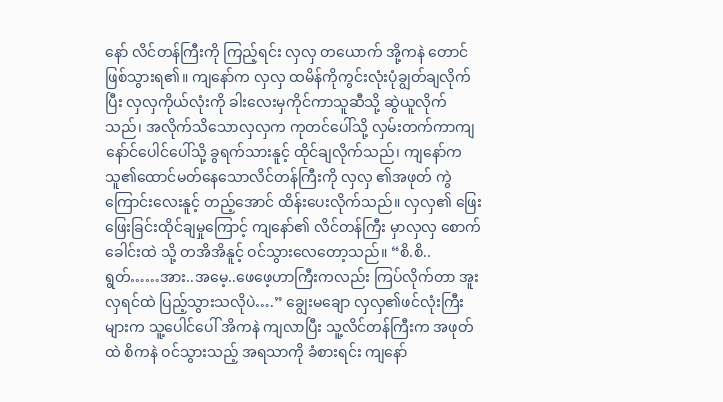နော် လိင်တန်ကြီးကို ကြည့်ရင်း လှလှ တယောက် အို့ကနဲ တောင်ဖြစ်သွားရ၏။ ကျနော်က လှလှ ထမိန်ကိုကွင်းလုံးပုံချွတ်ချလိုက်ပြီး လှလှကိုယ်လုံးကို ခါးလေးမှကိုင်ကာသူဆီသို့ ဆွဲယူလိုက်သည်၊ အလိုက်သိသောလှလှက ကုတင်ပေါ်သို့ လှမ်းတက်ကာကျနော်င်ပေါင်ပေါ်သို့ ခွရက်သားနူင့် ထိုင်ချလိုက်သည်၊ ကျနော်က သူ၏ထောင်မတ်နေသောလိင်တန်ကြီးကို လှလှ ၏အဖုတ် ကွဲကြောင်းလေးနူင့် တည့်အောင် ထိန်းပေးလိုက်သည်။ လှလှ၏ ဖြေးဖြေးခြင်းထိုင်ချမှုကြောင့် ကျနော်၏ လိင်တန်ကြီး မှာလှလှ စောက်ခေါင်းထဲ သို့ တအိအိနူင့် ဝင်သွားလေတော့သည်။ “စိ.စိ..ရွတ်……အား..အမေ့..ဖေဖေ့ဟာကြီးကလည်း ကြပ်လိုက်တာ အူး လှရင်ထဲ ပြည့်သွားသလိုပဲ….” ချွေးမချော လှလှ၏ဖင်လုံးကြီးများက သူ့ပေါင်ပေါ် အိကနဲ ကျလာပြီး သူ့လိင်တန်ကြီးက အဖုတ်ထဲ စိကနဲ ဝင်သွားသည့် အရသာကို ခံစားရင်း ကျနော်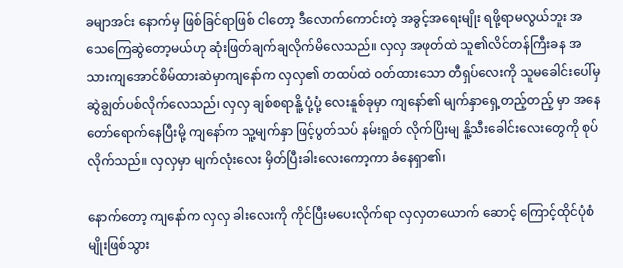ခမျာအင်း နောက်မှ ဖြစ်ခြင်ရာဖြစ် ငါတော့ ဒီလောက်ကောင်းတဲ့ အခွင့်အရေးမျိုး ရဖို့ရာမလွယ်ဘူး အသေကြေဆွဲတော့မယ်ဟု ဆုံးဖြတ်ချက်ချလိုက်မိလေသည်။ လှလှ အဖုတ်ထဲ သူ၏လိင်တန်ကြီးခန အသားကျအောင်စိမ်ထားဆဲမှာကျနော်က လှလှ၏ တထပ်ထဲ ဝတ်ထားသော တီရှပ်လေးကို သူမခေါင်းပေါ်မှ ဆွဲချွတ်ပစ်လိုက်လေသည်၊ လှလှ ချစ်စရာနိူ့ ပုံ့ပုံ့ လေးနူစ်ခုမှာ ကျနော်၏ မျက်နှာရှေ့တည့်တည့် မှာ အနေတော်ရောက်နေပြီးမို့ ကျနော်က သူ့မျက်နှာ ဖြင့်ပွတ်သပ် နမ်းရူတ် လိုက်ပြိးမျ နိူ့သီးခေါင်းလေးတွေကို စုပ်လိုက်သည်။ လှလှမှာ မျက်လုံးလေး မှိတ်ပြီးခါးလေးကော့ကာ ခံနေရှာ၏၊

နောက်တော့ ကျနော်က လှလှ ခါးလေးကို ကိုင်ပြီးမပေးလိုက်ရာ လှလှတယောက် ဆောင့် ကြောင့်ထိုင်ပုံစံမျိုးဖြစ်သွား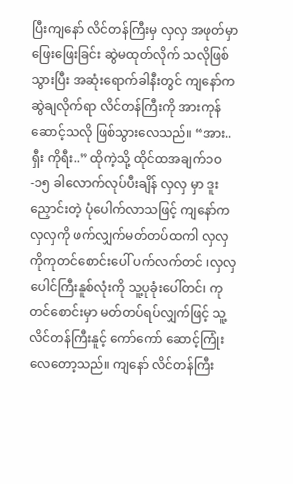ပြီးကျနော် လိင်တန်ကြီးမှ လှလှ အဖုတ်မှာ ဖြေးဖြေးခြင်း ဆွဲမထုတ်လိုက် သလိုဖြစ်သွားပြီး အဆုံးရောက်ခါနီးတွင် ကျနော်က ဆွဲချလိုက်ရာ လိင်တန်ကြီးကို အားကုန်ဆောင့်သလို ဖြစ်သွားလေသည်။ “အား..ရှီး ကိုရီး..” ထိုကဲ့သို့ ထိုင်ထအချက်၁ဝ-၁၅ ခါလောက်လုပ်ပီးချိန် လှလှ မှာ ဒူးညှောင်းတဲ့ ပုံပေါက်လာသဖြင့် ကျနော်က လှလှကို ဖက်လျှက်မတ်တပ်ထကါ လှလှကိုကုတင်စောင်းပေါ် ပက်လက်တင် ၊လှလှ ပေါင်ကြီးနူစ်လုံးကို သူ့ပုခုံးပေါ်တင်၊ ကုတင်စောင်းမှာ မတ်တပ်ရပ်လျှက်ဖြင့် သူ့လိင်တန်ကြီးနူင့် ကော်ကော် ဆောင့်ကြုံးလေတော့သည်။ ကျနော် လိင်တန်ကြီး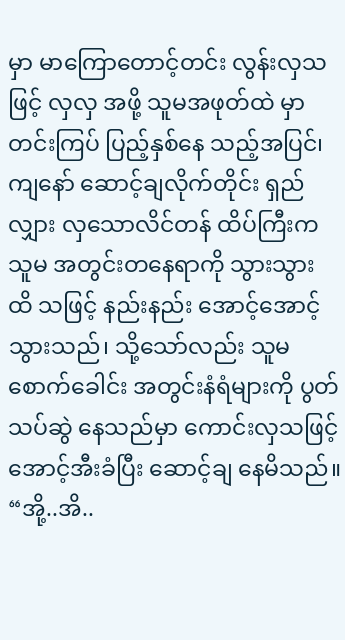မှာ မာကြောတောင့်တင်း လွန်းလှသဖြင့် လှလှ အဖို့ သူမအဖုတ်ထဲ မှာ တင်းကြပ် ပြည့်နှစ်နေ သည့်အပြင်၊ ကျနော် ဆောင့်ချလိုက်တိုင်း ရှည်လျှား လှသောလိင်တန် ထိပ်ကြီးက သူမ အတွင်းတနေရာကို သွားသွား ထိ သဖြင့် နည်းနည်း အောင့်အောင့် သွားသည်၊ သို့သော်လည်း သူမ စောက်ခေါင်း အတွင်းနံရံများကို ပွတ်သပ်ဆွဲ နေသည်မှာ ကောင်းလှသဖြင့် အောင့်အီးခံပြီး ဆောင့်ချ နေမိသည်။ “အို့..အိ..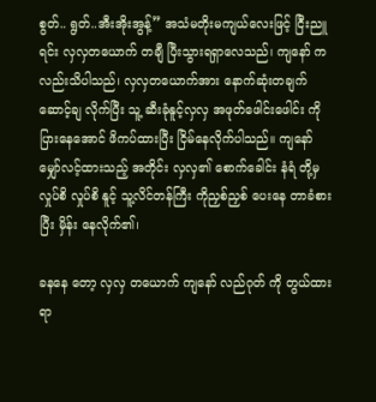စွတ်.. ရွတ်..အီးအိုးအွန့်” အသံမတိုးမကျယ်လေးဖြင့် ငြီးညူရင်း လှလှတယောက် တချီ ပြီးသွားရရှာလေသည်၊ ကျနော် က လည်းသိပါသည်၊ လှလှတယောက်အား နောက်ဆုံးတချက်ဆောင့်ချ လိုက်ပြီး သူ့ ဆီးခုံနူင့်လှလှ အဖုတ်ဖေါင်းဖေါင်း ကိုပြားနေအောင် ဖိကပ်ထားပြီး ငြိမ်နေလိုက်ပါသည်။ ကျနော် မျှော်လင့်ထားသည့် အတိုင်း လှလှ၏ စောက်ခေါင်း နံရံ တို့မှ လှုပ်စိ လှုပ်စိ နူင့် သူ့လိင်တန်ကြီး ကိုညှစ်ညှစ် ပေးနေ တာခံစားပြီး မှိန်း နေလိုက်၏၊

ခနနေ တော့ လှလှ တယောက် ကျနော် လည်ဂုတ် ကို တွယ်ထားရာ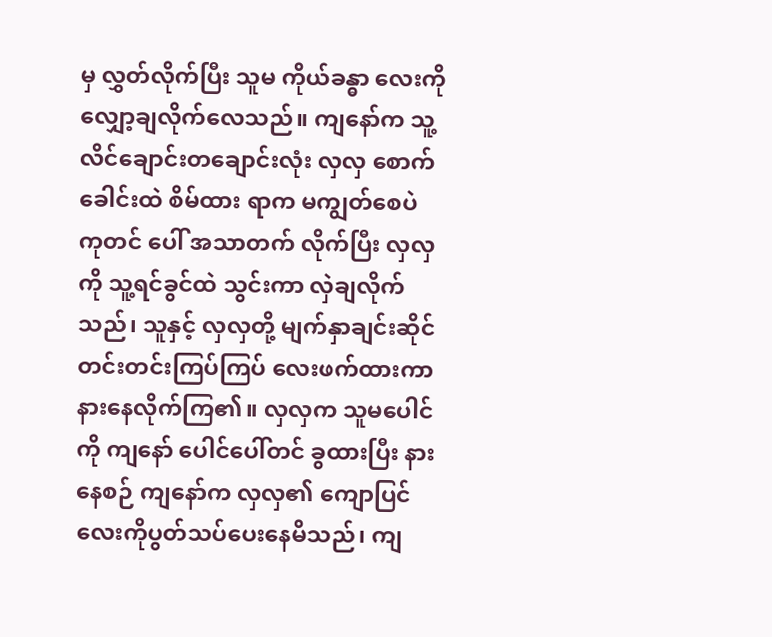မှ လွှတ်လိုက်ပြီး သူမ ကိုယ်ခန္ဓာ လေးကို လျှော့ချလိုက်လေသည်။ ကျနော်က သူ့လိင်ချောင်းတချောင်းလုံး လှလှ စောက်ခေါင်းထဲ စိမ်ထား ရာက မကျွတ်စေပဲ ကုတင် ပေါ် အသာတက် လိုက်ပြီး လှလှကို သူ့ရင်ခွင်ထဲ သွင်းကာ လှဲချလိုက်သည်၊ သူနှင့် လှလှတို့ မျက်နှာချင်းဆိုင် တင်းတင်းကြပ်ကြပ် လေးဖက်ထားကာနားနေလိုက်ကြ၏။ လှလှက သူမပေါင် ကို ကျနော် ပေါင်ပေါ်တင် ခွထားပြီး နားနေစဉ် ကျနော်က လှလှ၏ ကျောပြင် လေးကိုပွတ်သပ်ပေးနေမိသည်၊ ကျ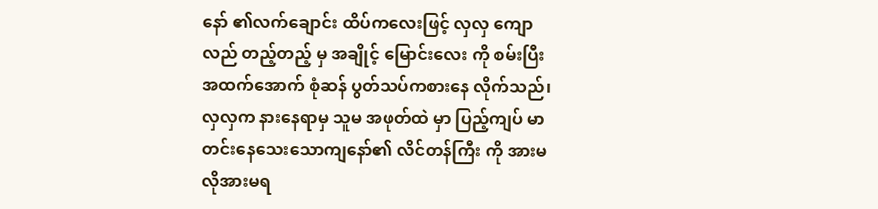နော် ၏လက်ချောင်း ထိပ်ကလေးဖြင့် လှလှ ကျောလည် တည့်တည့် မှ အချိုင့် မြောင်းလေး ကို စမ်းပြီး အထက်အောက် စုံဆန် ပွတ်သပ်ကစားနေ လိုက်သည်၊ လှလှက နားနေရာမှ သူမ အဖုတ်ထဲ မှာ ပြည့်ကျပ် မာတင်းနေသေးသောကျနော်၏ လိင်တန်ကြီး ကို အားမလိုအားမရ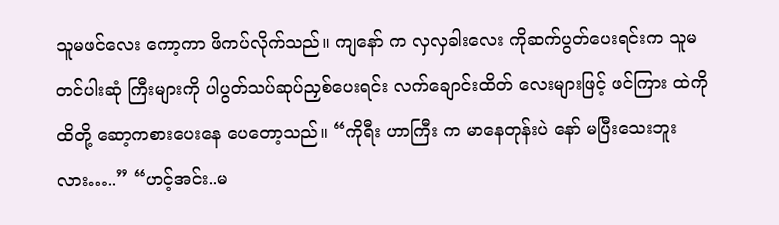သူမဖင်လေး ကော့ကာ ဖိကပ်လိုက်သည်။ ကျနော် က လှလှခါးလေး ကိုဆက်ပွတ်ပေးရင်းက သူမ တင်ပါးဆုံ ကြီးများကို ပါပွတ်သပ်ဆုပ်ညှစ်ပေးရင်း လက်ချောင်းထိတ် လေးများဖြင့် ဖင်ကြား ထဲကို ထိတို့ ဆော့ကစားပေးနေ ပေတော့သည်။ “ကိုရီး ဟာကြီး က မာနေတုန်းပဲ နော် မပြီးသေးဘူးလား…..” “ဟင့်အင်း..မ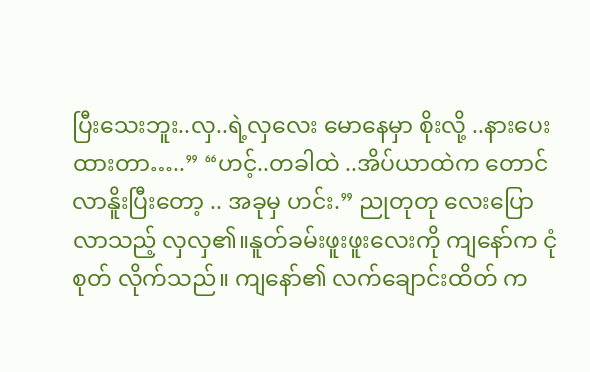ပြီးသေးဘူး..လှ..ရဲ့လှလေး မောနေမှာ စိုးလို့ ..နားပေးထားတာ…..” “ဟင့်..တခါထဲ ..အိပ်ယာထဲက တောင်လာနိူးပြီးတော့ .. အခုမှ ဟင်း.” ညုတုတု လေးပြောလာသည့် လှလှ၏။နူတ်ခမ်းဖူးဖူးလေးကို ကျနော်က ငုံစုတ် လိုက်သည်။ ကျနော်၏ လက်ချောင်းထိတ် က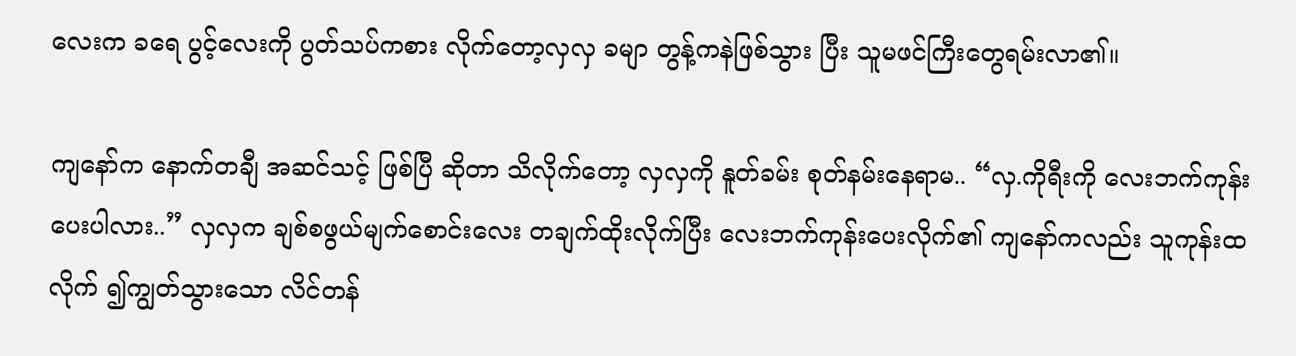လေးက ခရေ ပွင့်လေးကို ပွတ်သပ်ကစား လိုက်တော့လှလှ ခမျာ တွန့်ကနဲဖြစ်သွား ပြီး သူမဖင်ကြီးတွေရမ်းလာ၏။

ကျနော်က နောက်တချီ အဆင်သင့် ဖြစ်ပြီ ဆိုတာ သိလိုက်တော့ လှလှကို နူတ်ခမ်း စုတ်နမ်းနေရာမ.. “လှ.ကိုရီးကို လေးဘက်ကုန်းပေးပါလား..” လှလှက ချစ်စဖွယ်မျက်စောင်းလေး တချက်ထိုးလိုက်ပြီး လေးဘက်ကုန်းပေးလိုက်၏ ကျနော်ကလည်း သူကုန်းထလိုက် ၍ကျွတ်သွားသော လိင်တန်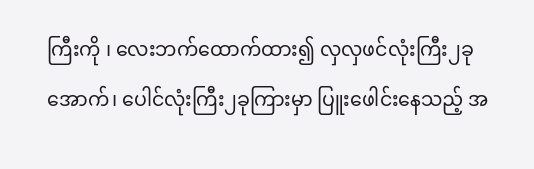ကြီးကို ၊ လေးဘက်ထောက်ထား၍ လှလှဖင်လုံးကြီး၂ခုအောက်၊ ပေါင်လုံးကြီး၂ခုကြားမှာ ပြူးဖေါင်းနေသည့် အ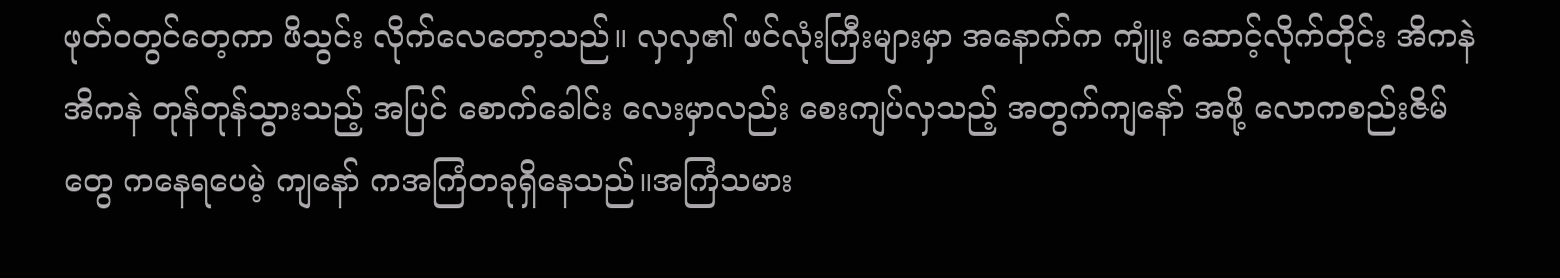ဖုတ်ဝတွင်တေ့ကာ ဖိသွင်း လိုက်လေတော့သည်။ လှလှ၏ ဖင်လုံးကြီးများမှာ အနောက်က ကျူံး ဆောင့်လိုက်တိုင်း အိကနဲအိကနဲ တုန်တုန်သွားသည့် အပြင် စောက်ခေါင်း လေးမှာလည်း စေးကျပ်လှသည့် အတွက်ကျနော် အဖို့ လောကစည်းဇိမ်တွေ ကနေရပေမဲ့ ကျနော် ကအကြံတခုရှိနေသည်။အကြံသမား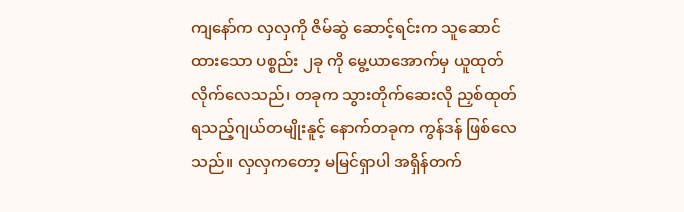ကျနော်က လှလှကို ဇိမ်ဆွဲ ဆောင့်ရင်းက သူဆောင်ထားသော ပစ္စည်း ၂ခု ကို မွေ့ယာအောက်မှ ယူထုတ်လိုက်လေသည်၊ တခုက သွားတိုက်ဆေးလို ညှစ်ထုတ်ရသည့်ဂျယ်တမျိုးနူင့် နောက်တခုက ကွန်ဒန် ဖြစ်လေသည်။ လှလှကတော့ မမြင်ရှာပါ အရှိန်တက်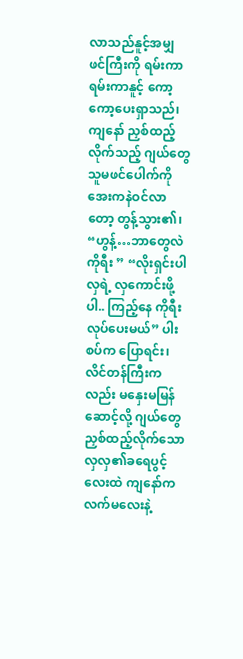လာသည်နူင့်အမျှ ဖင်ကြီးကို ရမ်းကာရမ်းကာနူင့် ကော့ကော့ပေးရှာသည်၊ ကျနော် ညှစ်ထည့်လိုက်သည့် ဂျယ်တွေ သူမဖင်ပေါက်ကို အေးကနဲဝင်လာတော့ တွန့်သွား၏၊ “ဟွန့်…ဘာတွေလဲ ကိုရီး ” “လိုးရှင်းပါ လှရဲ့ လှကောင်းဖို့ပါ.. ကြည့်နေ ကိုရီးလုပ်ပေးမယ်” ပါးစပ်က ပြောရင်း၊ လိင်တန်ကြီးကလည်း မနှေးမမြန် ဆောင့်လို့ ဂျယ်တွေညှစ်ထည့်လိုက်သော လှလှ၏ခရေပွင့် လေးထဲ ကျနော်ကလက်မလေးနဲ့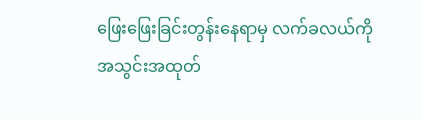ဖြေးဖြေးခြင်းတွန်းနေရာမှ လက်ခလယ်ကို အသွင်းအထုတ်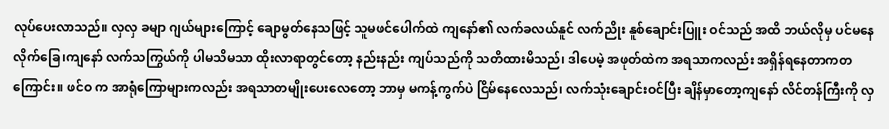လုပ်ပေးလာသည်။ လှလှ ခမျာ ဂျယ်များကြောင့် ချောမွတ်နေသဖြင့် သူမဖင်ပေါက်ထဲ ကျနော်၏ လက်ခလယ်နူင် လက်ညိုး နူစ်ချောင်းပြူး ဝင်သည် အထိ ဘယ်လိုမှ ပင်မနေလိုက်ခြေ၊ကျနော် လက်သကြွယ်ကို ပါမသိမသာ ထိုးလာရာတွင်တော့ နည်းနည်း ကျပ်သည်ကို သတိထားမိသည်၊ ဒါပေမဲ့ အဖုတ်ထဲက အရသာကလည်း အရှိန်ရနေတာကတကြောင်း။ ဖင်ဝ က အာရုံကြောများကလည်း အရသာတမျိုးပေးလေတော့ ဘာမှ မကန့်ကွက်ပဲ ငြိမ်နေလေသည်၊ လက်သုံးချောင်းဝင်ပြီး ချိန်မှာတော့ကျနော် လိင်တန်ကြီးကို လှ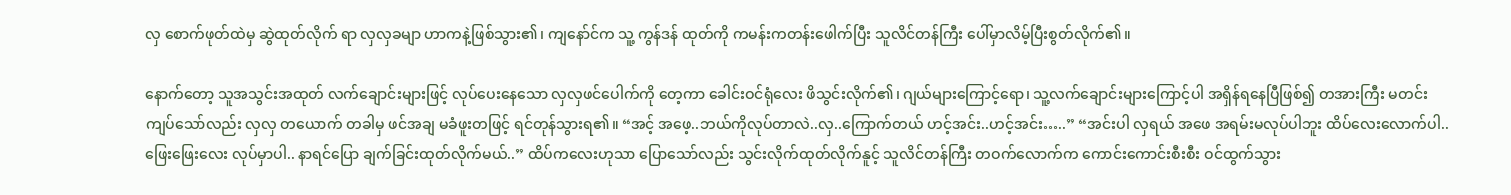လှ စောက်ဖုတ်ထဲမှ ဆွဲထုတ်လိုက် ရာ လှလှခမျာ ဟာကနဲ့ဖြစ်သွား၏၊ ကျနော်င်က သူ့ ကွန်ဒန် ထုတ်ကို ကမန်းကတန်းဖေါက်ပြီး သူလိင်တန်ကြီး ပေါ်မှာလိမ့်ပြီးစွတ်လိုက်၏။

နောက်တော့ သူအသွင်းအထုတ် လက်ချောင်းများဖြင့် လုပ်ပေးနေသော လှလှဖင်ပေါက်ကို တေ့ကာ ခေါင်းဝင်ရုံလေး ဖိသွင်းလိုက်၏၊ ဂျယ်များကြောင့်ရော၊ သူ့လက်ချောင်းများကြောင့်ပါ အရှိန်ရနေပြီဖြစ်၍ တအားကြီး မတင်းကျပ်သော်လည်း လှလှ တယောက် တခါမှ ဖင်အချ မခံဖူးတဖြင့် ရင်တုန်သွားရ၏။ “အင့် အဖေ့..ဘယ်ကိုလုပ်တာလဲ..လှ..ကြောက်တယ် ဟင့်အင်း..ဟင့်အင်း…..” “အင်းပါ လှရယ် အဖေ အရမ်းမလုပ်ပါဘူး ထိပ်လေးလောက်ပါ.. ဖြေးဖြေးလေး လုပ်မှာပါ.. နာရင်ပြော ချက်ခြင်းထုတ်လိုက်မယ်..” ထိပ်ကလေးဟုသာ ပြောသော်လည်း သွင်းလိုက်ထုတ်လိုက်နူင့် သူလိင်တန်ကြီး တဝက်လောက်က ကောင်းကောင်းစီးစီး ဝင်ထွက်သွား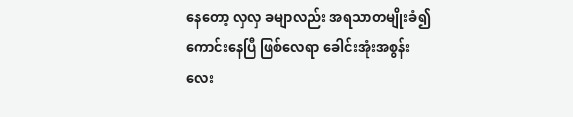နေတော့ လှလှ ခမျာလည်း အရသာတမျိုးခံ၍ ကောင်းနေပြီ ဖြစ်လေရာ ခေါင်းအုံးအစွန်း လေး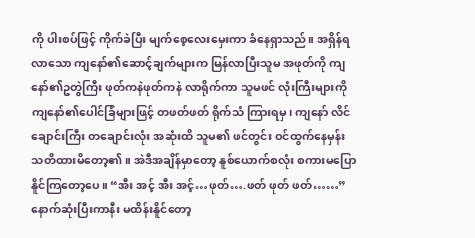ကို ပါးစပ်ဖြင့် ကိုက်ခဲပြီး မျက်စေ့လေးမှေးကာ ခံနေရှာသည်။ အရှိန်ရလာသော ကျနော်၏ဆောင့်ချက်များက မြန်လာပြီးသူမ အဖုတ်ကို ကျနော်၏ဥတွဲကြီး ဖုတ်ကနဲဖုတ်ကနဲ လာရိုက်ကာ သူမဖင် လုံးကြီးများကို ကျနော်၏ပေါင်ခြံများဖြင့် တဖတ်ဖတ် ရိုက်သံ ကြားရမှ၊ ကျနော် လိင်ချောင်းကြီး တချောင်းလုံး အဆုံးထိ သူမ၏ ဖင်တွင်း ဝင်ထွက်နေမှန်း သတိထားမိတော့၏။ အဲဒီအချိန်မှာတော့ နူစ်ယောက်စလုံး စကားမပြောနိူင်ကြတော့ပေ။ “အီး အင့် အီး အင့်…ဖုတ်….ဖတ် ဖုတ် ဖတ်……” နောက်ဆုံးပြီးကာနီး မထိန်းနိူင်တော့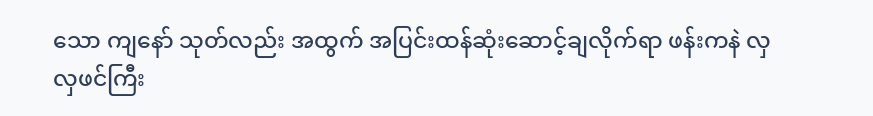သော ကျနော် သုတ်လည်း အထွက် အပြင်းထန်ဆုံးဆောင့်ချလိုက်ရာ ဖန်းကနဲ လှလှဖင်ကြီး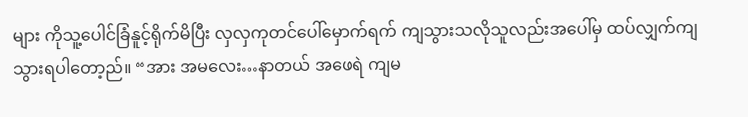များ ကိုသူ့ပေါင်ခြံနူင့်ရိုက်မိပြီး လှလှကုတင်ပေါ်မှောက်ရက် ကျသွားသလိုသူလည်းအပေါ်မှ ထပ်လျှက်ကျသွားရပါတော့ည်။ “အား အမလေး…နာတယ် အဖေရဲ ကျမ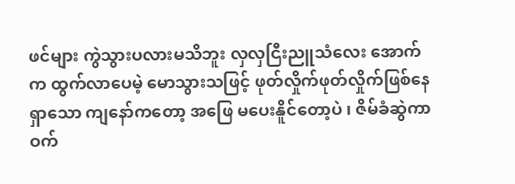ဖင်များ ကွဲသွားပလားမသိဘူး လှလှငြီးညူသံလေး အောက်က ထွက်လာပေမဲ့ မောသွားသဖြင့် ဖုတ်လှိုက်ဖုတ်လှိုက်ဖြစ်နေရှာသော ကျနော်ကတော့ အဖြေ မပေးနိူင်တော့ပဲ ၊ ဇိမ်ခံဆွဲကာ ဝက်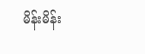မိန်းမိန်း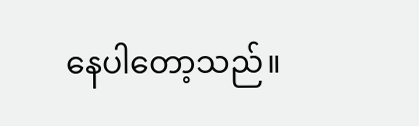နေပါတော့သည်။